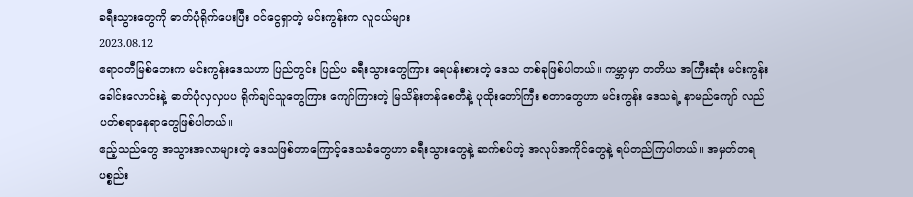ခရီးသွားတွေကို ဓာတ်ပုံရိုက်ပေးပြီး ဝင်ငွေရှာတဲ့ မင်းကွန်းက လူငယ်များ
2023.08.12
ဧရာဝတီမြစ်ဘေးက မင်းကွန်းဒေသဟာ ပြည်တွင်း ပြည်ပ ခရီးသွားတွေကြား ရေပန်းစားတဲ့ ဒေသ တစ်ခုဖြစ်ပါတယ်။ ကမ္ဘာမှာ တတိယ အကြီးဆုံး မင်းကွန်းခေါင်းလောင်းနဲ့ ဓာတ်ပုံလှလှပပ ရိုက်ချင်သူတွေကြား ကျော်ကြားတဲ့ မြသိန်းတန်စေတီနဲ့ ပုထိုးတော်ကြီး စတာတွေဟာ မင်းကွန်း ဒေသရဲ့ နာမည်ကျော် လည်ပတ်စရာနေရာတွေဖြစ်ပါတယ်။
ဧည့်သည်တွေ အသွားအလာများတဲ့ ဒေသဖြစ်တာကြောင့်ဒေသခံတွေဟာ ခရီးသွားတွေနဲ့ ဆက်စပ်တဲ့ အလုပ်အကိုင်တွေနဲ့ ရပ်တည်ကြပါတယ်။ အမှတ်တရ ပစ္စည်း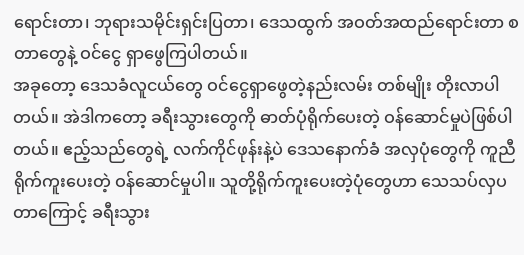ရောင်းတာ၊ ဘုရားသမိုင်းရှင်းပြတာ၊ ဒေသထွက် အဝတ်အထည်ရောင်းတာ စတာတွေနဲ့ ဝင်ငွေ ရှာဖွေကြပါတယ်။
အခုတော့ ဒေသခံလူငယ်တွေ ဝင်ငွေရှာဖွေတဲ့နည်းလမ်း တစ်မျိုး တိုးလာပါတယ်။ အဲဒါကတော့ ခရီးသွားတွေကို ဓာတ်ပုံရိုက်ပေးတဲ့ ဝန်ဆောင်မှုပဲဖြစ်ပါတယ်။ ဧည့်သည်တွေရဲ့ လက်ကိုင်ဖုန်းနဲ့ပဲ ဒေသနောက်ခံ အလှပုံတွေကို ကူညီရိုက်ကူးပေးတဲ့ ဝန်ဆောင်မှုပါ။ သူတို့ရိုက်ကူးပေးတဲ့ပုံတွေဟာ သေသပ်လှပတာကြောင့် ခရီးသွား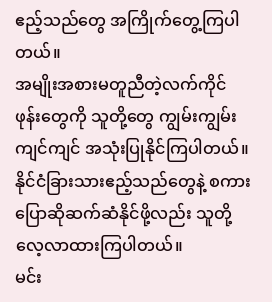ဧည့်သည်တွေ အကြိုက်တွေ့ကြပါတယ်။
အမျိုးအစားမတူညီတဲ့လက်ကိုင်ဖုန်းတွေကို သူတို့တွေ ကျွမ်းကျွမ်းကျင်ကျင် အသုံးပြုနိုင်ကြပါတယ်။ နိုင်ငံခြားသားဧည့်သည်တွေနဲ့ စကားပြောဆိုဆက်ဆံနိုင်ဖို့လည်း သူတို့လေ့လာထားကြပါတယ်။
မင်း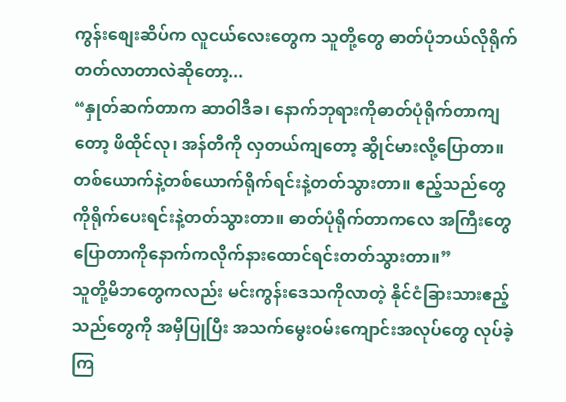ကွန်းစျေးဆိပ်က လူငယ်လေးတွေက သူတို့တွေ ဓာတ်ပုံဘယ်လိုရိုက်တတ်လာတာလဲဆိုတော့...
“နှုတ်ဆက်တာက ဆာဝါဒီခ၊ နောက်ဘုရားကိုဓာတ်ပုံရိုက်တာကျတော့ ဖိထိုင်လု၊ အန်တီကို လှတယ်ကျတော့ ဆွိုင်မားလို့ပြောတာ။ တစ်ယောက်နဲ့တစ်ယောက်ရိုက်ရင်းနဲ့တတ်သွားတာ။ ဧည့်သည်တွေကိုရိုက်ပေးရင်းနဲ့တတ်သွားတာ။ ဓာတ်ပုံရိုက်တာကလေ အကြီးတွေပြောတာကိုနောက်ကလိုက်နားထောင်ရင်းတတ်သွားတာ။”
သူတို့မိဘတွေကလည်း မင်းကွန်းဒေသကိုလာတဲ့ နိုင်ငံခြားသားဧည့်သည်တွေကို အမှီပြုပြီး အသက်မွေးဝမ်းကျောင်းအလုပ်တွေ လုပ်ခဲ့ကြ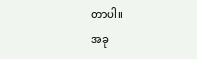တာပါ။
အခု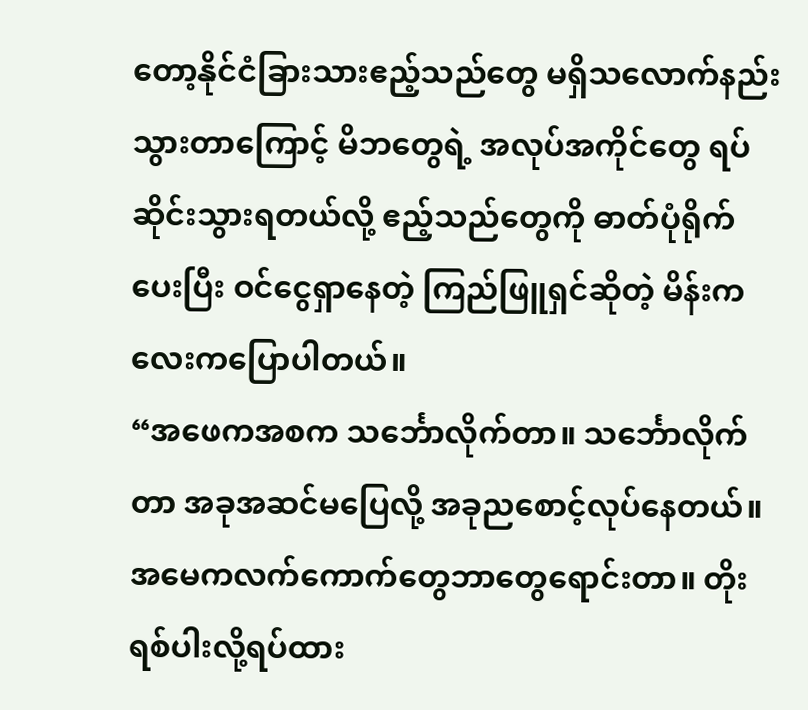တော့နိုင်ငံခြားသားဧည့်သည်တွေ မရှိသလောက်နည်းသွားတာကြောင့် မိဘတွေရဲ့ အလုပ်အကိုင်တွေ ရပ်ဆိုင်းသွားရတယ်လို့ ဧည့်သည်တွေကို ဓာတ်ပုံရိုက်ပေးပြီး ဝင်ငွေရှာနေတဲ့ ကြည်ဖြူရှင်ဆိုတဲ့ မိန်းကလေးကပြောပါတယ်။
“အဖေကအစက သင်္ဘောလိုက်တာ။ သင်္ဘောလိုက်တာ အခုအဆင်မပြေလို့ အခုညစောင့်လုပ်နေတယ်။ အမေကလက်ကောက်တွေဘာတွေရောင်းတာ။ တိုးရစ်ပါးလို့ရပ်ထား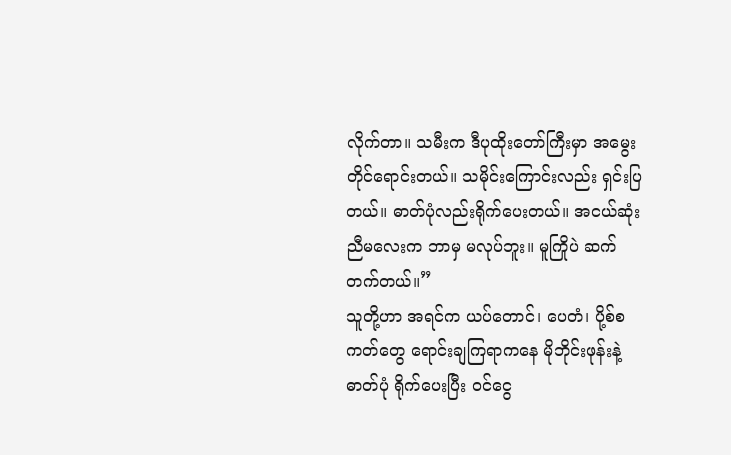လိုက်တာ။ သမီးက ဒီပုထိုးတော်ကြီးမှာ အမွေးတိုင်ရောင်းတယ်။ သမိုင်းကြောင်းလည်း ရှင်းပြတယ်။ ဓာတ်ပုံလည်းရိုက်ပေးတယ်။ အငယ်ဆုံး ညီမလေးက ဘာမှ မလုပ်ဘူး။ မူကြိုပဲ ဆက်တက်တယ်။”
သူတို့ဟာ အရင်က ယပ်တောင်၊ ပေတံ၊ ပို့စ်စကတ်တွေ ရောင်းချကြရာကနေ မိုဘိုင်းဖုန်းနဲ့ဓာတ်ပုံ ရိုက်ပေးပြီး ဝင်ငွေ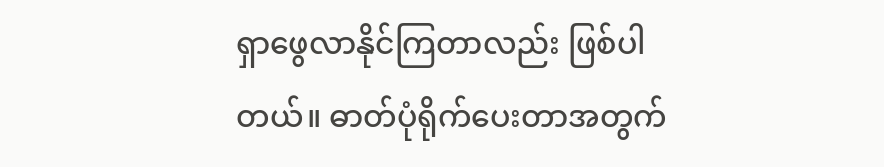ရှာဖွေလာနိုင်ကြတာလည်း ဖြစ်ပါတယ်။ ဓာတ်ပုံရိုက်ပေးတာအတွက်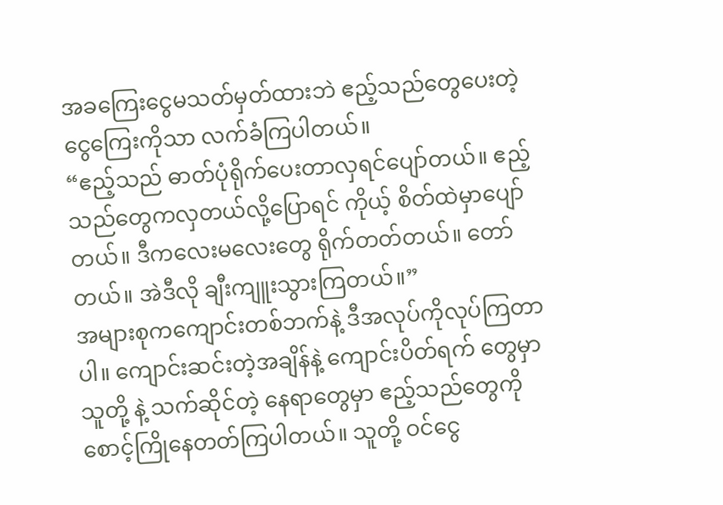အခကြေးငွေမသတ်မှတ်ထားဘဲ ဧည့်သည်တွေပေးတဲ့ ငွေကြေးကိုသာ လက်ခံကြပါတယ်။
“ဧည့်သည် ဓာတ်ပုံရိုက်ပေးတာလှရင်ပျော်တယ်။ ဧည့်သည်တွေကလှတယ်လို့ပြောရင် ကိုယ့် စိတ်ထဲမှာပျော်တယ်။ ဒီကလေးမလေးတွေ ရိုက်တတ်တယ်။ တော်တယ်။ အဲဒီလို ချီးကျူးသွားကြတယ်။”
အများစုကကျောင်းတစ်ဘက်နဲ့ ဒီအလုပ်ကိုလုပ်ကြတာပါ။ ကျောင်းဆင်းတဲ့အချိန်နဲ့ ကျောင်းပိတ်ရက် တွေမှာ သူတို့ နဲ့ သက်ဆိုင်တဲ့ နေရာတွေမှာ ဧည့်သည်တွေကို စောင့်ကြိုနေတတ်ကြပါတယ်။ သူတို့ ဝင်ငွေ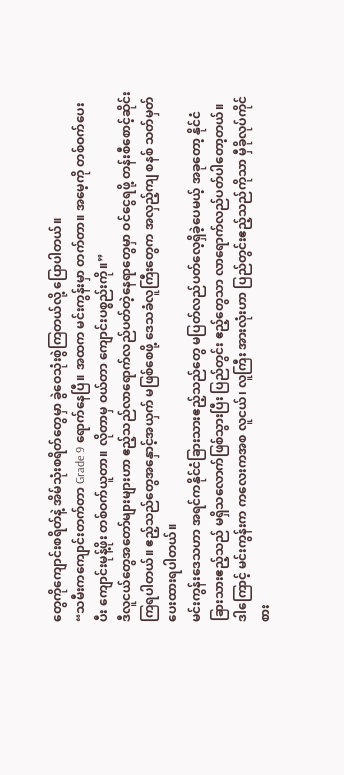တွေကိုကျောင်းစရိတ်နဲ့ အိမ်သုံးစရိတ်တွေမှာ ခွဲဝေသုံးစွဲကြတယ်လို့ ပြောပါတယ်။
“သမီးကကျောင်းတက်တာ Grade 9 ရောက်နေပြီ။ အထက မင်းကွန်းမှာ တက်တာ။ အမေ့ကို တစ်ဝက်ပေးပီး ကျောင်းမုန့်ဖိုး တစ်ဝက်ယူတာ။ လိုတာမှ ဝယ်တာ ကျောင်းပစ္စည်းကို။”
ဒီလူငယ်တွေအတော်များများဟာ ဧည့်သည်လာရောက်လည်ပတ်တဲ့နေရာတွေမှာ ဝင်ငွေရဖို့ တန်းစီစောင့်ဆိုင်းကြရပါတယ်။ ဧည့်သည်တွေအနှောင့်အယှက် မဖြစ်စေဖို့ ဒေသခံလူကြီးတွေက အလှည့်ကျ စနစ် သတ်မှတ်ပေးထားရပါတယ်။
မင်းကွန်းဒေသဟာ အရင်ကနိုင်ငံခြားသားဧည့်သည်တွေ မပြတ်လည်ပတ်လေ့ရှိခဲ့ပေမယ့် အခုတော့ နိုင်ငံခြားသားဧည့်သည် မရှိသလောက်ဖြစ်သွားပြီး ပြည်တွင်း ဧည့်တွေသာ လာရောက်လည်ပတ်ပါတော့တယ်။ ဒါကြောင့် မင်းကွန်းက ကလေးကအစ လူငယ်၊ လူကြီး အားလုံးဟာ ပြည်တွင်းဧည့်သည်ကိုသာ မှီခိုလုပ်ကိုင်စား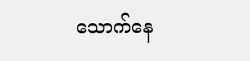သောက်နေ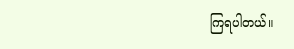ကြရပါတယ်။